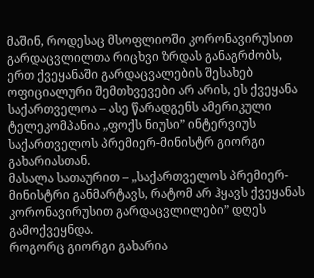მაშინ, როდესაც მსოფლიოში კორონავირუსით გარდაცვლილთა რიცხვი ზრდას განაგრძობს, ერთ ქვეყანაში გარდაცვალების შესახებ ოფიციალური შემთხვევები არ არის, ეს ქვეყანა საქართველოა – ასე წარადგენს ამერიკული ტელეკომპანია „ფოქს ნიუსი” ინტერვიუს საქართველოს პრემიერ-მინისტრ გიორგი გახარიასთან.
მასალა სათაურით – „საქართველოს პრემიერ-მინისტრი განმარტავს, რატომ არ ჰყავს ქვეყანას კორონავირუსით გარდაცვლილები” დღეს გამოქვეყნდა.
როგორც გიორგი გახარია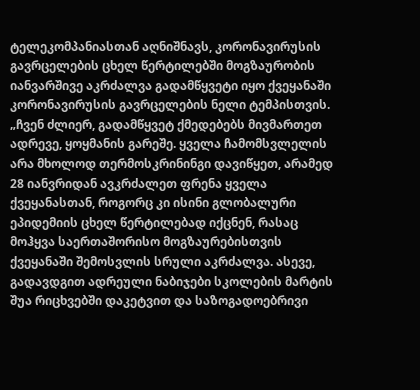ტელეკომპანიასთან აღნიშნავს, კორონავირუსის გავრცელების ცხელ წერტილებში მოგზაურობის იანვარშივე აკრძალვა გადამწყვეტი იყო ქვეყანაში კორონავირუსის გავრცელების ნელი ტემპისთვის.
„ჩვენ ძლიერ, გადამწყვეტ ქმედებებს მივმართეთ ადრევე, ყოყმანის გარეშე. ყველა ჩამომსვლელის არა მხოლოდ თერმოსკრინინგი დავიწყეთ, არამედ 28 იანვრიდან ავკრძალეთ ფრენა ყველა ქვეყანასთან, როგორც კი ისინი გლობალური ეპიდემიის ცხელ წერტილებად იქცნენ, რასაც მოჰყვა საერთაშორისო მოგზაურებისთვის ქვეყანაში შემოსვლის სრული აკრძალვა. ასევე, გადავდგით ადრეული ნაბიჯები სკოლების მარტის შუა რიცხვებში დაკეტვით და საზოგადოებრივი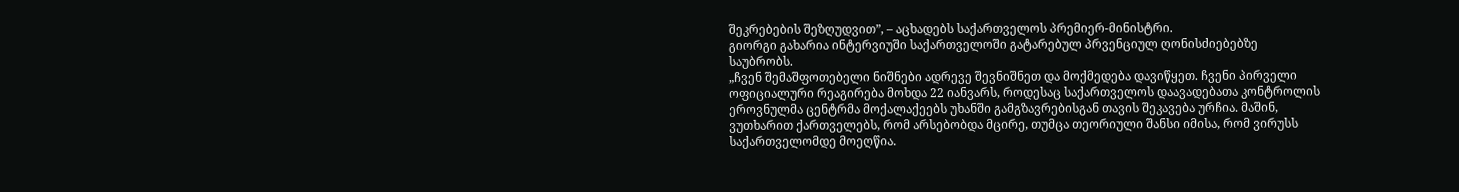შეკრებების შეზღუდვით”, – აცხადებს საქართველოს პრემიერ-მინისტრი.
გიორგი გახარია ინტერვიუში საქართველოში გატარებულ პრვენციულ ღონისძიებებზე საუბრობს.
„ჩვენ შემაშფოთებელი ნიშნები ადრევე შევნიშნეთ და მოქმედება დავიწყეთ. ჩვენი პირველი ოფიციალური რეაგირება მოხდა 22 იანვარს, როდესაც საქართველოს დაავადებათა კონტროლის ეროვნულმა ცენტრმა მოქალაქეებს უხანში გამგზავრებისგან თავის შეკავება ურჩია. მაშინ, ვუთხარით ქართველებს, რომ არსებობდა მცირე, თუმცა თეორიული შანსი იმისა, რომ ვირუსს საქართველომდე მოეღწია.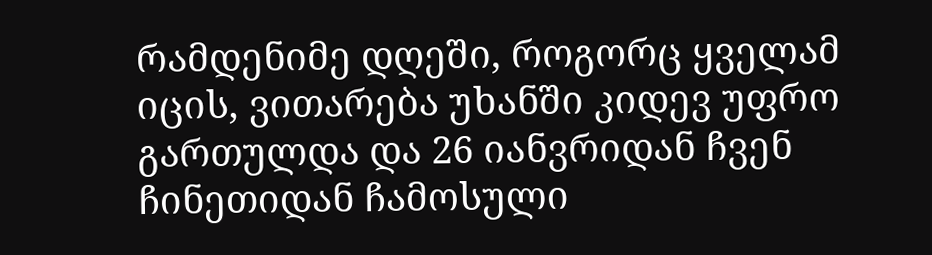რამდენიმე დღეში, როგორც ყველამ იცის, ვითარება უხანში კიდევ უფრო გართულდა და 26 იანვრიდან ჩვენ ჩინეთიდან ჩამოსული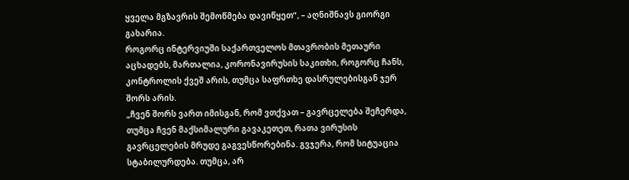ყველა მგზავრის შემოწმება დავიწყეთ”, – აღნიშნავს გიორგი გახარია.
როგორც ინტერვიუში საქართველოს მთავრობის მეთაური აცხადებს, მართალია, კორონავირუსის საკითხი, როგორც ჩანს, კონტროლის ქვეშ არის, თუმცა საფრთხე დასრულებისგან ჯერ შორს არის.
„ჩვენ შორს ვართ იმისგან, რომ ვთქვათ – გავრცელება შეჩერდა, თუმცა ჩვენ მაქსიმალური გავაკეთეთ, რათა ვირუსის გავრცელების მრუდე გაგვესწორებინა. გვჯერა, რომ სიტუაცია სტაბილურდება. თუმცა, არ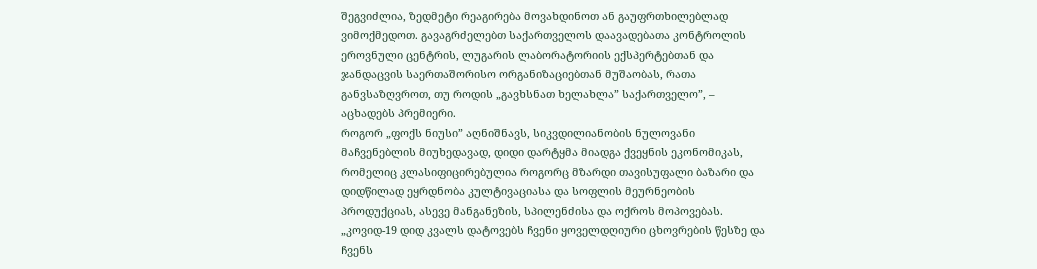შეგვიძლია, ზედმეტი რეაგირება მოვახდინოთ ან გაუფრთხილებლად ვიმოქმედოთ. გავაგრძელებთ საქართველოს დაავადებათა კონტროლის ეროვნული ცენტრის, ლუგარის ლაბორატორიის ექსპერტებთან და ჯანდაცვის საერთაშორისო ორგანიზაციებთან მუშაობას, რათა განვსაზღვროთ, თუ როდის „გავხსნათ ხელახლა” საქართველო”, – აცხადებს პრემიერი.
როგორ „ფოქს ნიუსი” აღნიშნავს, სიკვდილიანობის ნულოვანი მაჩვენებლის მიუხედავად, დიდი დარტყმა მიადგა ქვეყნის ეკონომიკას, რომელიც კლასიფიცირებულია როგორც მზარდი თავისუფალი ბაზარი და დიდწილად ეყრდნობა კულტივაციასა და სოფლის მეურნეობის პროდუქციას, ასევე მანგანეზის, სპილენძისა და ოქროს მოპოვებას.
„კოვიდ-19 დიდ კვალს დატოვებს ჩვენი ყოველდღიური ცხოვრების წესზე და ჩვენს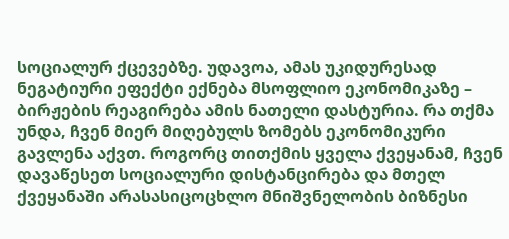სოციალურ ქცევებზე. უდავოა, ამას უკიდურესად ნეგატიური ეფექტი ექნება მსოფლიო ეკონომიკაზე – ბირჟების რეაგირება ამის ნათელი დასტურია. რა თქმა უნდა, ჩვენ მიერ მიღებულს ზომებს ეკონომიკური გავლენა აქვთ. როგორც თითქმის ყველა ქვეყანამ, ჩვენ დავაწესეთ სოციალური დისტანცირება და მთელ ქვეყანაში არასასიცოცხლო მნიშვნელობის ბიზნესი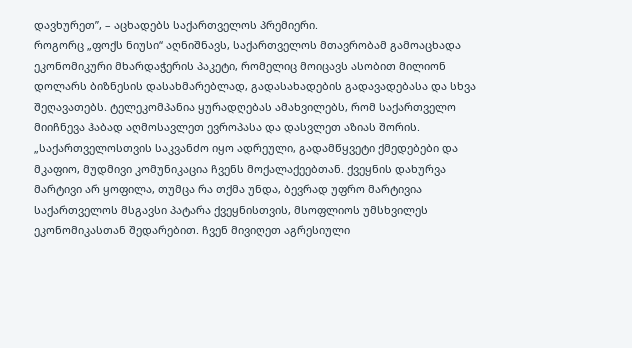დავხურეთ”, – აცხადებს საქართველოს პრემიერი.
როგორც „ფოქს ნიუსი“ აღნიშნავს, საქართველოს მთავრობამ გამოაცხადა ეკონომიკური მხარდაჭერის პაკეტი, რომელიც მოიცავს ასობით მილიონ დოლარს ბიზნესის დასახმარებლად, გადასახადების გადავადებასა და სხვა შეღავათებს. ტელეკომპანია ყურადღებას ამახვილებს, რომ საქართველო მიიჩნევა ჰაბად აღმოსავლეთ ევროპასა და დასვლეთ აზიას შორის.
„საქართველოსთვის საკვანძო იყო ადრეული, გადამწყვეტი ქმედებები და მკაფიო, მუდმივი კომუნიკაცია ჩვენს მოქალაქეებთან. ქვეყნის დახურვა მარტივი არ ყოფილა, თუმცა რა თქმა უნდა, ბევრად უფრო მარტივია საქართველოს მსგავსი პატარა ქვეყნისთვის, მსოფლიოს უმსხვილეს ეკონომიკასთან შედარებით. ჩვენ მივიღეთ აგრესიული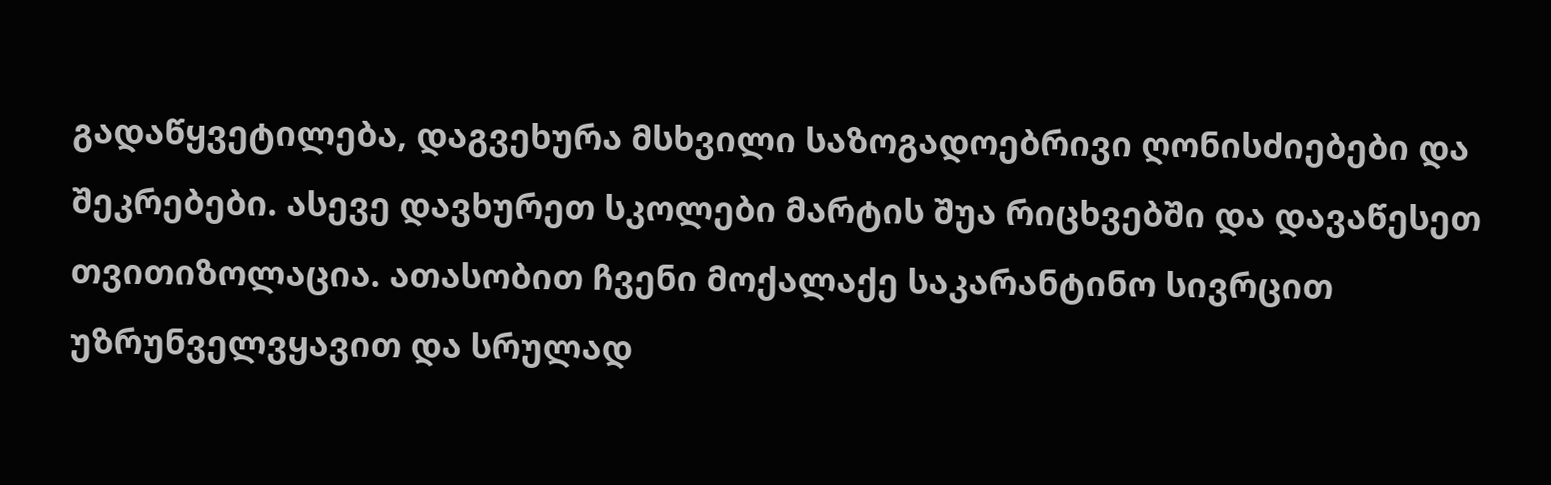გადაწყვეტილება, დაგვეხურა მსხვილი საზოგადოებრივი ღონისძიებები და შეკრებები. ასევე დავხურეთ სკოლები მარტის შუა რიცხვებში და დავაწესეთ თვითიზოლაცია. ათასობით ჩვენი მოქალაქე საკარანტინო სივრცით უზრუნველვყავით და სრულად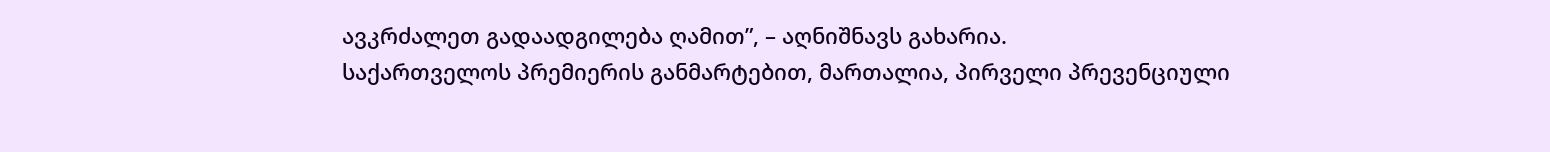ავკრძალეთ გადაადგილება ღამით”, – აღნიშნავს გახარია.
საქართველოს პრემიერის განმარტებით, მართალია, პირველი პრევენციული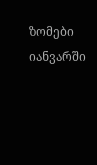ზომები იანვარში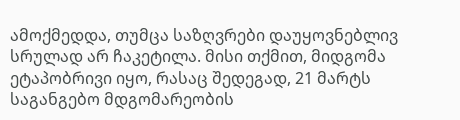ამოქმედდა, თუმცა საზღვრები დაუყოვნებლივ სრულად არ ჩაკეტილა. მისი თქმით, მიდგომა ეტაპობრივი იყო, რასაც შედეგად, 21 მარტს საგანგებო მდგომარეობის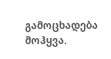გამოცხადება მოჰყვა.